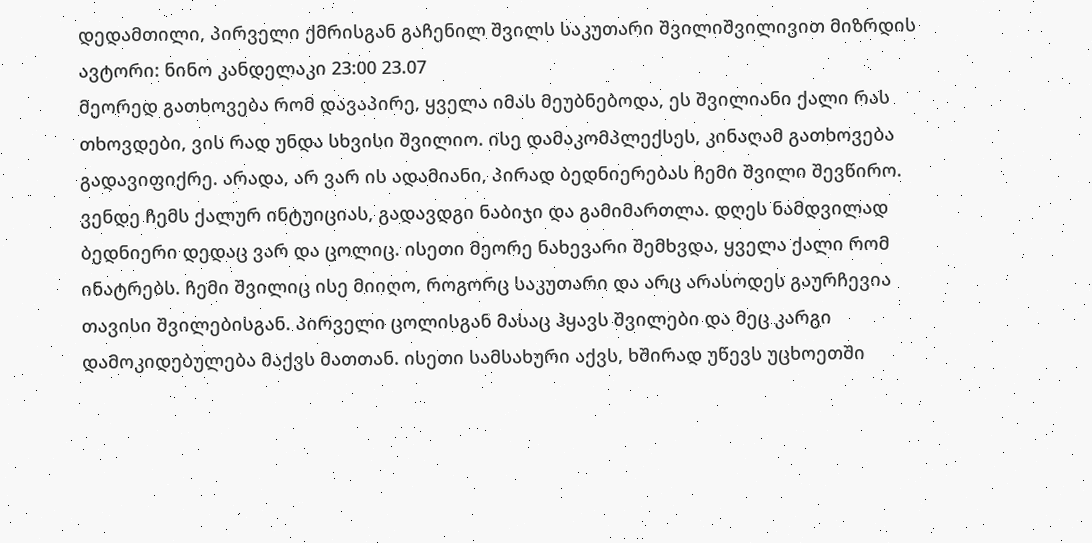დედამთილი, პირველი ქმრისგან გაჩენილ შვილს საკუთარი შვილიშვილივით მიზრდის
ავტორი: ნინო კანდელაკი 23:00 23.07
მეორედ გათხოვება რომ დავაპირე, ყველა იმას მეუბნებოდა, ეს შვილიანი ქალი რას თხოვდები, ვის რად უნდა სხვისი შვილიო. ისე დამაკომპლექსეს, კინაღამ გათხოვება გადავიფიქრე. არადა, არ ვარ ის ადამიანი, პირად ბედნიერებას ჩემი შვილი შევწირო.
ვენდე ჩემს ქალურ ინტუიციას, გადავდგი ნაბიჯი და გამიმართლა. დღეს ნამდვილად ბედნიერი დედაც ვარ და ცოლიც. ისეთი მეორე ნახევარი შემხვდა, ყველა ქალი რომ ინატრებს. ჩემი შვილიც ისე მიიღო, როგორც საკუთარი და არც არასოდეს გაურჩევია თავისი შვილებისგან. პირველი ცოლისგან მასაც ჰყავს შვილები და მეც კარგი დამოკიდებულება მაქვს მათთან. ისეთი სამსახური აქვს, ხშირად უწევს უცხოეთში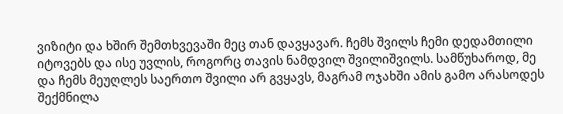ვიზიტი და ხშირ შემთხვევაში მეც თან დავყავარ. ჩემს შვილს ჩემი დედამთილი იტოვებს და ისე უვლის, როგორც თავის ნამდვილ შვილიშვილს. სამწუხაროდ, მე და ჩემს მეუღლეს საერთო შვილი არ გვყავს, მაგრამ ოჯახში ამის გამო არასოდეს შექმნილა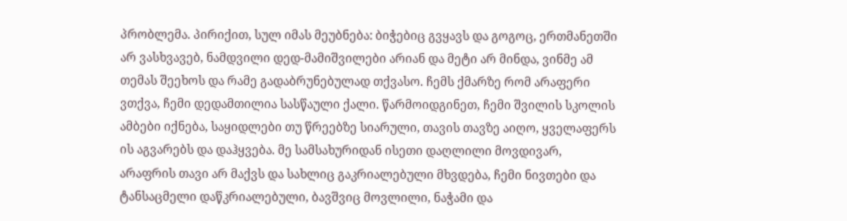პრობლემა. პირიქით, სულ იმას მეუბნება: ბიჭებიც გვყავს და გოგოც, ერთმანეთში არ ვასხვავებ, ნამდვილი დედ-მამიშვილები არიან და მეტი არ მინდა, ვინმე ამ თემას შეეხოს და რამე გადაბრუნებულად თქვასო. ჩემს ქმარზე რომ არაფერი ვთქვა, ჩემი დედამთილია სასწაული ქალი. წარმოიდგინეთ, ჩემი შვილის სკოლის ამბები იქნება, საყიდლები თუ წრეებზე სიარული, თავის თავზე აიღო, ყველაფერს ის აგვარებს და დაჰყვება. მე სამსახურიდან ისეთი დაღლილი მოვდივარ, არაფრის თავი არ მაქვს და სახლიც გაკრიალებული მხვდება, ჩემი ნივთები და ტანსაცმელი დაწკრიალებული, ბავშვიც მოვლილი, ნაჭამი და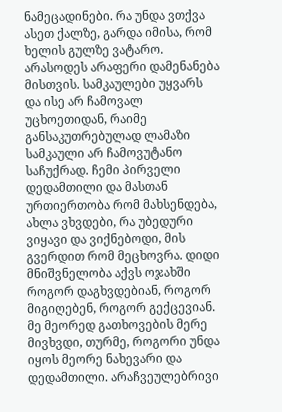ნამეცადინები. რა უნდა ვთქვა ასეთ ქალზე, გარდა იმისა, რომ ხელის გულზე ვატარო. არასოდეს არაფერი დამენანება მისთვის. სამკაულები უყვარს და ისე არ ჩამოვალ უცხოეთიდან, რაიმე განსაკუთრებულად ლამაზი სამკაული არ ჩამოვუტანო საჩუქრად. ჩემი პირველი დედამთილი და მასთან ურთიერთობა რომ მახსენდება, ახლა ვხვდები, რა უბედური ვიყავი და ვიქნებოდი, მის გვერდით რომ მეცხოვრა. დიდი მნიშვნელობა აქვს ოჯახში როგორ დაგხვდებიან, როგორ მიგიღებენ, როგორ გექცევიან. მე მეორედ გათხოვების მერე მივხვდი, თურმე, როგორი უნდა იყოს მეორე ნახევარი და დედამთილი. არაჩვეულებრივი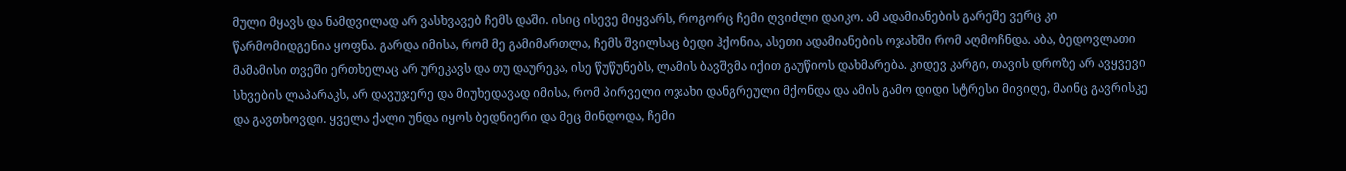მული მყავს და ნამდვილად არ ვასხვავებ ჩემს დაში. ისიც ისევე მიყვარს, როგორც ჩემი ღვიძლი დაიკო. ამ ადამიანების გარეშე ვერც კი წარმომიდგენია ყოფნა. გარდა იმისა, რომ მე გამიმართლა, ჩემს შვილსაც ბედი ჰქონია, ასეთი ადამიანების ოჯახში რომ აღმოჩნდა. აბა, ბედოვლათი მამამისი თვეში ერთხელაც არ ურეკავს და თუ დაურეკა, ისე წუწუნებს, ლამის ბავშვმა იქით გაუწიოს დახმარება. კიდევ კარგი, თავის დროზე არ ავყვევი სხვების ლაპარაკს, არ დავუჯერე და მიუხედავად იმისა, რომ პირველი ოჯახი დანგრეული მქონდა და ამის გამო დიდი სტრესი მივიღე, მაინც გავრისკე და გავთხოვდი. ყველა ქალი უნდა იყოს ბედნიერი და მეც მინდოდა, ჩემი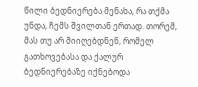წილი ბედნიერება მენახა, რა თქმა უნდა, ჩემს შვილთან ერთად. თორემ, მას თუ არ მიიღებდნენ, რომელ გათხოვებასა და ქალურ ბედნიერებაზე იქნებოდა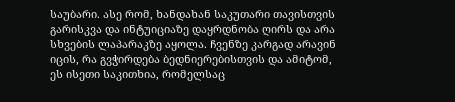საუბარი. ასე რომ, ხანდახან საკუთარი თავისთვის გარისკვა და ინტუიციაზე დაყრდნობა ღირს და არა სხვების ლაპარაკზე აყოლა. ჩვენზე კარგად არავინ იცის, რა გვჭირდება ბედნიერებისთვის და ამიტომ, ეს ისეთი საკითხია, რომელსაც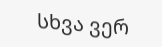სხვა ვერ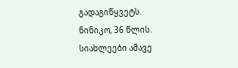გადაგიწყვეტს.
ნინიკო, 36 წლის.
სიახლეები ამავე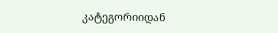კატეგორიიდან